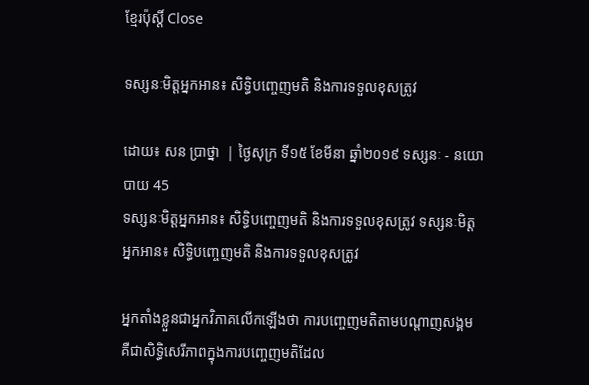ខ្មែរប៉ុស្ដិ៍ Close

ទស្សនៈមិត្តអ្នកអាន៖ សិទ្ធិបញ្ចេញមតិ និងការទទួលខុសត្រូវ

ដោយ៖ សន ប្រាថ្នា  | ថ្ងៃសុក្រ ទី១៥ ខែមីនា ឆ្នាំ២០១៩ ទស្សនៈ - នយោបាយ 45
ទស្សនៈមិត្តអ្នកអាន៖ សិទ្ធិបញ្ចេញមតិ និងការទទួលខុសត្រូវ ទស្សនៈមិត្តអ្នកអាន៖ សិទ្ធិបញ្ចេញមតិ និងការទទួលខុសត្រូវ

អ្នកតាំងខ្លួនជាអ្នកវិភាគលើកឡើងថា ការបញ្ចេញមតិតាមបណ្តាញសង្គម គឺជាសិទ្ធិសេរីភាពក្នុងការបញ្ចេញមតិដែល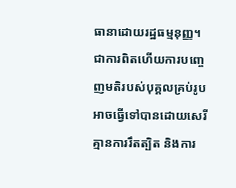ធានាដោយរដ្ឋធម្មនុញ្ញ។ ជាការពិតហើយការបញ្ចេញមតិរបស់បុគ្គលគ្រប់រូបអាចធ្វើទៅបានដោយសេរី គ្មានការរឹតត្បិត និងការ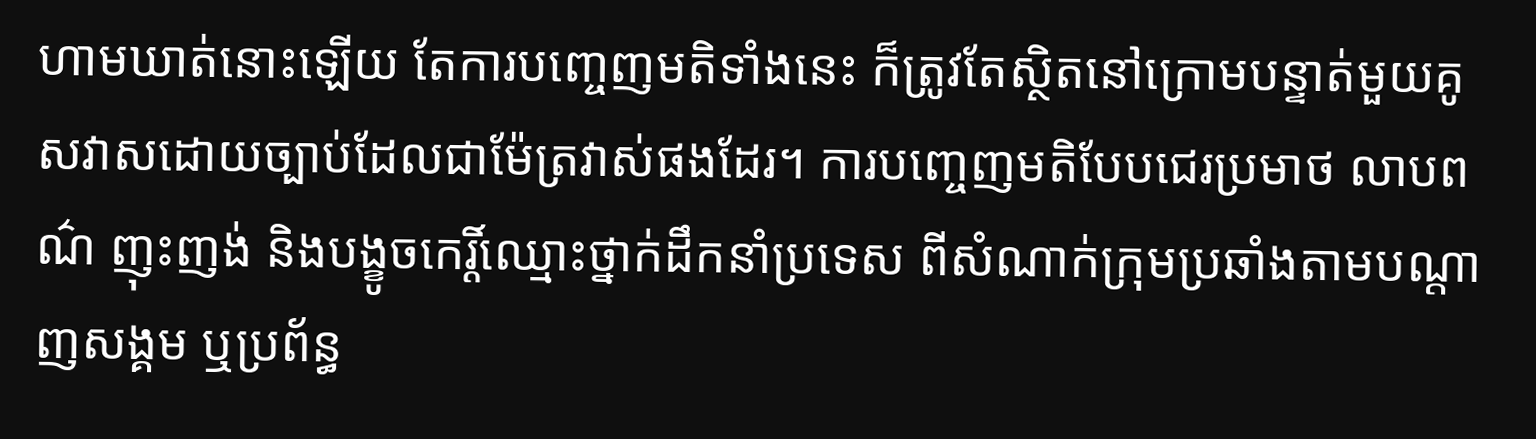ហាមឃាត់នោះឡើយ តែការបញ្ចេញមតិទាំងនេះ ក៏ត្រូវតែស្ថិតនៅក្រោមបន្ទាត់មួយគូសវាសដោយច្បាប់ដែលជាម៉ែត្រវាស់ផងដែរ។ ការបញ្ចេញមតិបែបជេរប្រមាថ លាបពណ៌ ញុះញង់ និងបង្ខូចកេរ្តិ៍ឈ្មោះថ្នាក់ដឹកនាំប្រទេស ពីសំណាក់ក្រុមប្រឆាំងតាមបណ្តាញសង្គម ឬប្រព័ន្ធ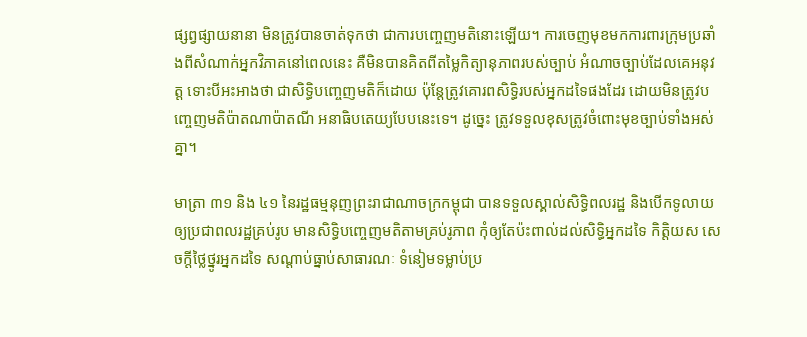ផ្សព្វផ្សាយនានា មិនត្រូវបានចាត់ទុកថា ជាការបញ្ចេញមតិនោះឡើយ។ ការចេញមុខមកការពារក្រុមប្រឆាំងពីសំណាក់អ្នកវិភាគនៅពេលនេះ គឺមិនបានគិតពីតម្លៃកិត្យានុភាពរបស់ច្បាប់ អំណាចច្បាប់ដែលគេអនុវត្ត ទោះបីអះអាងថា ជាសិទ្ធិបញ្ចេញមតិក៏ដោយ ប៉ុន្តែត្រូវគោរពសិទ្ធិរបស់អ្នកដទៃផងដែរ ដោយមិនត្រូវបញ្ចេញមតិប៉ាតណាប៉ាតណី អនាធិបតេយ្យបែបនេះទេ។ ដូច្នេះ ត្រូវទទួលខុសត្រូវចំពោះមុខច្បាប់ទាំងអស់គ្នា។

មាត្រា ៣១ និង ៤១ នៃរដ្ឋធម្មនុញព្រះរាជាណាចក្រកម្ពុជា បានទទួលស្គាល់សិទ្ធិពលរដ្ឋ និងបើកទូលាយឲ្យប្រជាពលរដ្ឋគ្រប់រូប មានសិទ្ធិបញ្ចេញមតិតាមគ្រប់រូភាព កុំឲ្យតែប៉ះពាល់ដល់សិទ្ធិអ្នកដទៃ កិត្តិយស សេចក្តីថ្លៃថ្នូរអ្នកដទៃ សណ្តាប់ធ្នាប់សាធារណៈ ទំនៀមទម្លាប់ប្រ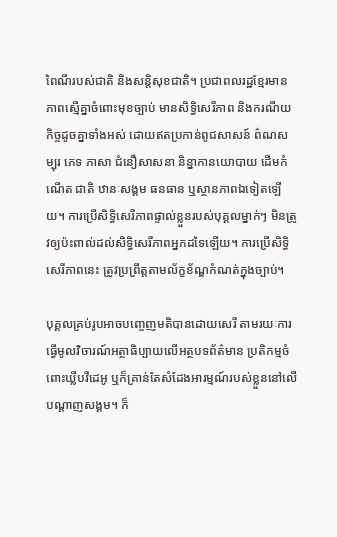ពៃណីរបស់ជាតិ និងសន្តិសុខជាតិ។ ប្រជាពលរដ្ឋខ្មែរមានភាពស្មើគ្នាចំពោះមុខច្បាប់ មានសិទ្ធិសេរីភាព និងករណីយកិច្ចដូចគ្នាទាំងអស់ ដោយឥតប្រកាន់ពូជសាសន៍ ព៌ណសម្បុរ ភេទ ភាសា ជំនឿសាសនា និន្នាកានយោបាយ ដើមកំណើត ជាតិ ឋានៈសង្គម ធនធាន ឬស្ថានភាពឯទៀតឡើយ។ ការប្រើសិទ្ធិសេរីភាពផ្ទាល់ខ្លួនរបស់បុគ្គលម្នាក់ៗ មិនត្រូវឲ្យប៉ះពាល់ដល់សិទ្ធិសេរីភាពអ្នកដទៃឡើយ។ ការប្រើសិទ្ធិសេរីភាពនេះ ត្រូវប្រព្រឹត្តតាមល័ក្ខខ័ណ្ឌកំណត់ក្នុងច្បាប់។

បុគ្គលគ្រប់រូបអាចបញ្ចេញមតិបានដោយសេរី តាមរយៈការធ្វើមូលវិចារណ៍អត្ថាធិប្បាយលើអត្ថបទព័ត៌មាន ប្រតិកម្មចំពោះឃ្លីបវីដេអូ ឬក៏គ្រាន់តែសំដែងអារម្មណ៍របស់ខ្លួននៅលើបណ្តាញសង្គម។ ក៏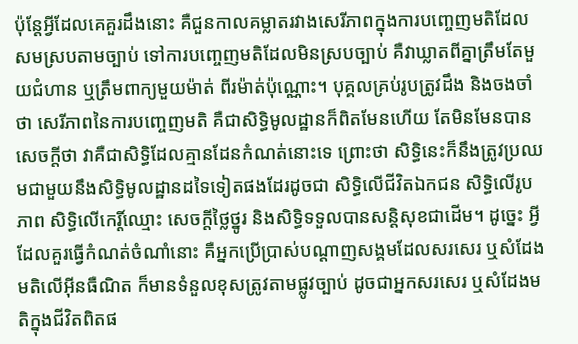ប៉ុន្តែអ្វីដែលគេគួរដឹងនោះ គឺជួនកាលគម្លាតរវាងសេរីភាពក្នុងការបញ្ចេញមតិដែលសមស្របតាមច្បាប់ ទៅការបញ្ចេញមតិដែលមិនស្របច្បាប់ គឺវាឃ្លាតពីគ្នាត្រឹមតែមួយជំហាន ឬត្រឹមពាក្យមួយម៉ាត់ ពីរម៉ាត់ប៉ុណ្ណោះ។ បុគ្គលគ្រប់រូបត្រូវដឹង និងចងចាំថា សេរីភាពនៃការបញ្ចេញមតិ គឺជាសិទ្ធិមូលដ្ឋានក៏ពិតមែនហើយ តែមិនមែនបានសេចក្តីថា វាគឺជាសិទ្ធិដែលគ្មានដែនកំណត់នោះទេ ព្រោះថា សិទ្ធិនេះក៏នឹងត្រូវប្រឈមជាមួយនឹងសិទិ្ធមូលដ្ឋានដទៃទៀតផងដែរដូចជា សិទ្ធិលើជីវិតឯកជន សិទ្ធិលើរូបភាព សិទ្ធិលើកេរ្តិ៍ឈ្មោះ សេចក្តីថ្លៃថ្នូរ និងសិទ្ធិទទួលបានសន្តិសុខជាដើម។ ដូច្នេះ អ្វីដែលគួរធ្វើកំណត់ចំណាំនោះ គឺអ្នកប្រើប្រាស់បណ្តាញសង្គមដែលសរសេរ ឬសំដែងមតិលើអ៊ីនធឺណិត ក៏មានទំនួលខុសត្រូវតាមផ្លូវច្បាប់ ដូចជាអ្នកសរសេរ ឬសំដែងមតិក្នុងជីវិតពិតផ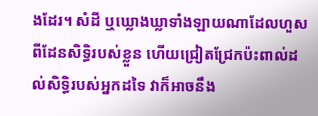ងដែរ។ សំដី ឬឃ្លោងឃ្លាទាំងឡាយណាដែលហួសពីដែនសិទ្ធិរបស់ខ្លួន ហើយជ្រៀតជ្រែកប៉ះពាល់ដល់សិទ្ធិរបស់អ្នកដទៃ វាក៏អាចនឹង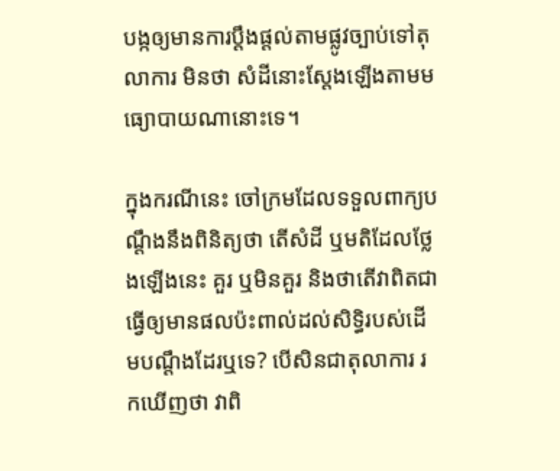បង្កឲ្យមានការប្តឹងផ្តល់តាមផ្លូវច្បាប់ទៅតុលាការ មិនថា សំដីនោះស្តែងឡើងតាមមធ្យោបាយណានោះទេ។

ក្នុងករណីនេះ ចៅក្រមដែលទទួលពាក្យបណ្តឹងនឹងពិនិត្យថា តើសំដី ឬមតិដែលថ្លែងឡើងនេះ គួរ ឬមិនគួរ និងថាតើវាពិតជាធ្វើឲ្យមានផលប៉ះពាល់ដល់សិទ្ធិរបស់ដើមបណ្តឹងដែរឬទេ? បើសិនជាតុលាការ រកឃើញថា វាពិ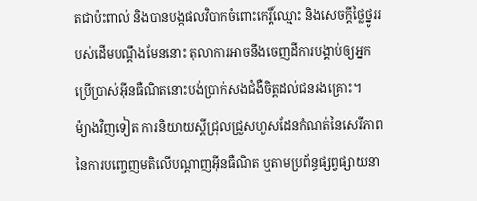តជាប៉ះពាល់ និងបានបង្កផលវិបាកចំពោះកេរ្តិ៍ឈ្មោះ និងសេចក្តីថ្លៃថ្នូររបស់ដើមបណ្តឹងមែននោះ តុលាការអាចនឹងចេញដីការបង្គាប់ឲ្យអ្នកប្រើប្រាស់អ៊ីនធឺណិតនោះបង់ប្រាក់សងជំងឺចិត្តដល់ជនរងគ្រោះ។
ម៉្យាងវិញទៀត ការនិយាយស្តីជ្រុលជ្រួសហួសដែនកំណត់នៃសេរីភាព នៃការបញ្ចេញមតិលើបណ្តាញអ៊ីនធឺណិត ឬតាមប្រព័ន្ធផ្សព្វផ្សាយនា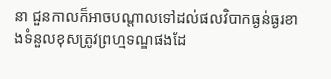នា ជួនកាលក៏អាចបណ្តាលទៅដល់ផលវិបាកធ្ងន់ធ្ងរខាងទំនួលខុសត្រូវព្រហ្មទណ្ឌផងដែ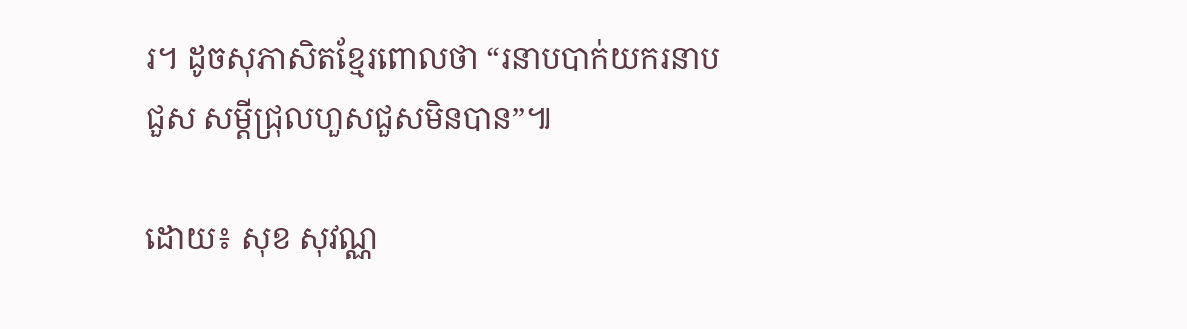រ។ ដូចសុភាសិតខ្មែរពោលថា “រនាបបាក់យករនាបជួស សម្តីជ្រុលហួសជួសមិនបាន”៕

ដោយ៖ សុខ សុវណ្ណ